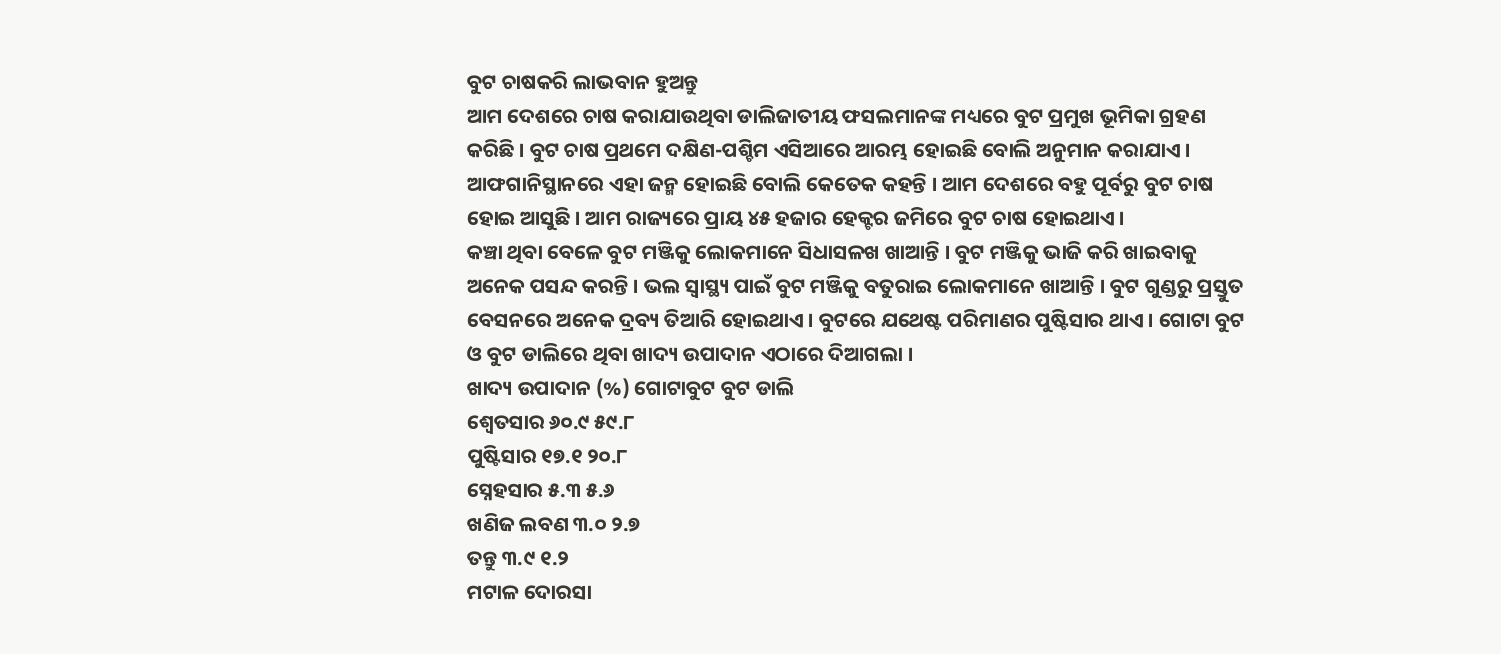ବୁଟ ଚାଷକରି ଲାଭବାନ ହୁଅନ୍ତୁ
ଆମ ଦେଶରେ ଚାଷ କରାଯାଉଥିବା ଡାଲିଜାତୀୟ ଫସଲମାନଙ୍କ ମଧ୍ୟରେ ବୁଟ ପ୍ରମୁଖ ଭୂମିକା ଗ୍ରହଣ କରିଛି । ବୁଟ ଚାଷ ପ୍ରଥମେ ଦକ୍ଷିଣ-ପଶ୍ଚିମ ଏସିଆରେ ଆରମ୍ଭ ହୋଇଛି ବୋଲି ଅନୁମାନ କରାଯାଏ । ଆଫଗାନିସ୍ଥାନରେ ଏହା ଜନ୍ମ ହୋଇଛି ବୋଲି କେତେକ କହନ୍ତି । ଆମ ଦେଶରେ ବହୁ ପୂର୍ବରୁ ବୁଟ ଚାଷ ହୋଇ ଆସୁଛି । ଆମ ରାଜ୍ୟରେ ପ୍ରାୟ ୪୫ ହଜାର ହେକ୍ଟର ଜମିରେ ବୁଟ ଚାଷ ହୋଇଥାଏ ।
କଞ୍ଚା ଥିବା ବେଳେ ବୁଟ ମଞ୍ଜିକୁ ଲୋକମାନେ ସିଧାସଳଖ ଖାଆନ୍ତି । ବୁଟ ମଞ୍ଜିକୁ ଭାଜି କରି ଖାଇବାକୁ ଅନେକ ପସନ୍ଦ କରନ୍ତି । ଭଲ ସ୍ୱାସ୍ଥ୍ୟ ପାଇଁ ବୁଟ ମଞ୍ଜିକୁ ବତୁରାଇ ଲୋକମାନେ ଖାଆନ୍ତି । ବୁଟ ଗୁଣ୍ଡରୁ ପ୍ରସ୍ତୁତ ବେସନରେ ଅନେକ ଦ୍ରବ୍ୟ ତିଆରି ହୋଇଥାଏ । ବୁଟରେ ଯଥେଷ୍ଟ ପରିମାଣର ପୁଷ୍ଟିସାର ଥାଏ । ଗୋଟା ବୁଟ ଓ ବୁଟ ଡାଲିରେ ଥିବା ଖାଦ୍ୟ ଉପାଦାନ ଏଠାରେ ଦିଆଗଲା ।
ଖାଦ୍ୟ ଉପାଦାନ (%) ଗୋଟାବୁଟ ବୁଟ ଡାଲି
ଶ୍ୱେତସାର ୬୦.୯ ୫୯.୮
ପୁଷ୍ଟିସାର ୧୭.୧ ୨୦.୮
ସ୍ନେହସାର ୫.୩ ୫.୬
ଖଣିଜ ଲବଣ ୩.୦ ୨.୭
ତନ୍ତୁ ୩.୯ ୧.୨
ମଟାଳ ଦୋରସା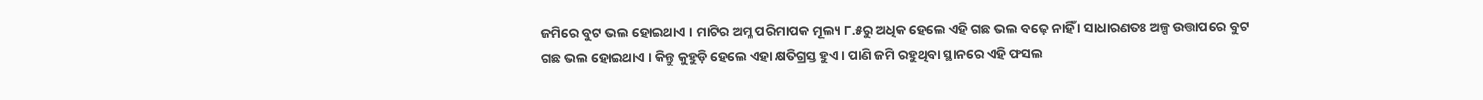ଜମିରେ ବୁଟ ଭଲ ହୋଇଥାଏ । ମାଟିର ଅମ୍ଳ ପରିମାପକ ମୂଲ୍ୟ ୮.୫ରୁ ଅଧିକ ହେଲେ ଏହି ଗଛ ଭଲ ବଢ଼େ ନାହିଁ । ସାଧାରଣତଃ ଅଳ୍ପ ଉତ୍ତାପରେ ବୁଟ ଗଛ ଭଲ ହୋଇଥାଏ । କିନ୍ତୁ କୁହୁଡ଼ି ହେଲେ ଏହା କ୍ଷତିଗ୍ରସ୍ତ ହୁଏ । ପାଣି ଜମି ରହୁଥିବା ସ୍ଥାନରେ ଏହି ଫସଲ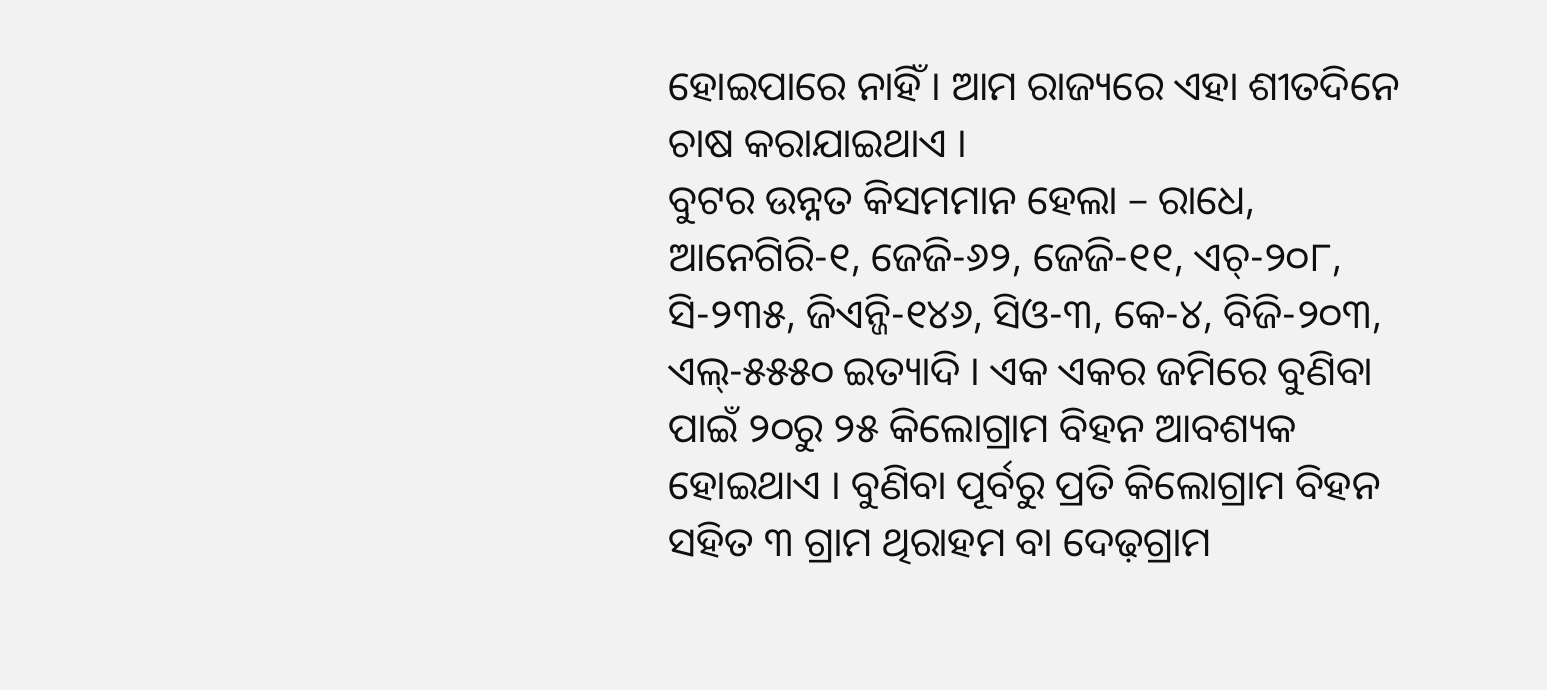ହୋଇପାରେ ନାହିଁ । ଆମ ରାଜ୍ୟରେ ଏହା ଶୀତଦିନେ ଚାଷ କରାଯାଇଥାଏ ।
ବୁଟର ଉନ୍ନତ କିସମମାନ ହେଲା – ରାଧେ, ଆନେଗିରି-୧, ଜେଜି-୬୨, ଜେଜି-୧୧, ଏଚ୍-୨୦୮, ସି-୨୩୫, ଜିଏନ୍ଜି-୧୪୬, ସିଓ-୩, କେ-୪, ବିଜି-୨୦୩, ଏଲ୍-୫୫୫୦ ଇତ୍ୟାଦି । ଏକ ଏକର ଜମିରେ ବୁଣିବା ପାଇଁ ୨୦ରୁ ୨୫ କିଲୋଗ୍ରାମ ବିହନ ଆବଶ୍ୟକ ହୋଇଥାଏ । ବୁଣିବା ପୂର୍ବରୁ ପ୍ରତି କିଲୋଗ୍ରାମ ବିହନ ସହିତ ୩ ଗ୍ରାମ ଥିରାହମ ବା ଦେଢ଼ଗ୍ରାମ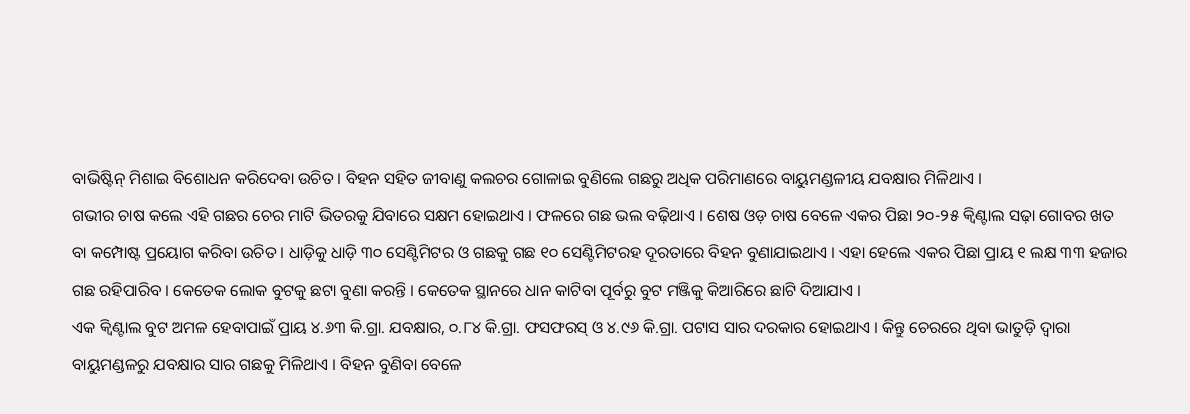ବାଭିଷ୍ଟିନ୍ ମିଶାଇ ବିଶୋଧନ କରିଦେବା ଉଚିତ । ବିହନ ସହିତ ଜୀବାଣୁ କଲଚର ଗୋଳାଇ ବୁଣିଲେ ଗଛରୁ ଅଧିକ ପରିମାଣରେ ବାୟୁମଣ୍ଡଳୀୟ ଯବକ୍ଷାର ମିଳିଥାଏ ।
ଗଭୀର ଚାଷ କଲେ ଏହି ଗଛର ଚେର ମାଟି ଭିତରକୁ ଯିବାରେ ସକ୍ଷମ ହୋଇଥାଏ । ଫଳରେ ଗଛ ଭଲ ବଢ଼ିଥାଏ । ଶେଷ ଓଡ଼ ଚାଷ ବେଳେ ଏକର ପିଛା ୨୦-୨୫ କ୍ୱିଣ୍ଟାଲ ସଢ଼ା ଗୋବର ଖତ ବା କମ୍ପୋଷ୍ଟ ପ୍ରୟୋଗ କରିବା ଉଚିତ । ଧାଡ଼ିକୁ ଧାଡ଼ି ୩୦ ସେଣ୍ଟିମିଟର ଓ ଗଛକୁ ଗଛ ୧୦ ସେଣ୍ଟିମିଟରହ ଦୂରତାରେ ବିହନ ବୁଣାଯାଇଥାଏ । ଏହା ହେଲେ ଏକର ପିଛା ପ୍ରାୟ ୧ ଲକ୍ଷ ୩୩ ହଜାର ଗଛ ରହିପାରିବ । କେତେକ ଲୋକ ବୁଟକୁ ଛଟା ବୁଣା କରନ୍ତି । କେତେକ ସ୍ଥାନରେ ଧାନ କାଟିବା ପୂର୍ବରୁ ବୁଟ ମଞ୍ଜିକୁ କିଆରିରେ ଛାଟି ଦିଆଯାଏ ।
ଏକ କ୍ୱିଣ୍ଟାଲ ବୁଟ ଅମଳ ହେବାପାଇଁ ପ୍ରାୟ ୪.୬୩ କି.ଗ୍ରା. ଯବକ୍ଷାର, ୦.୮୪ କି.ଗ୍ରା. ଫସଫରସ୍ ଓ ୪.୯୬ କି.ଗ୍ରା. ପଟାସ ସାର ଦରକାର ହୋଇଥାଏ । କିନ୍ତୁ ଚେରରେ ଥିବା ଭାତୁଡ଼ି ଦ୍ୱାରା ବାୟୁମଣ୍ଡଳରୁ ଯବକ୍ଷାର ସାର ଗଛକୁ ମିଳିଥାଏ । ବିହନ ବୁଣିବା ବେଳେ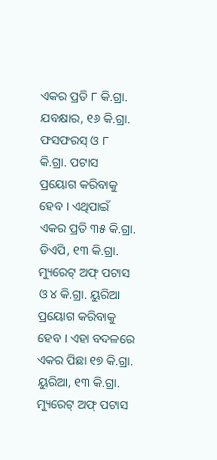ଏକର ପ୍ରତି ୮ କି.ଗ୍ରା. ଯବକ୍ଷାର, ୧୬ କି.ଗ୍ରା. ଫସଫରସ୍ ଓ ୮ କି.ଗ୍ରା. ପଟାସ ପ୍ରୟୋଗ କରିବାକୁ ହେବ । ଏଥିପାଇଁ ଏକର ପ୍ରତି ୩୫ କି.ଗ୍ରା. ଡିଏପି, ୧୩ କି.ଗ୍ରା. ମ୍ୟୁରେଟ୍ ଅଫ୍ ପଟାସ ଓ ୪ କି.ଗ୍ରା. ୟୁରିଆ ପ୍ରୟୋଗ କରିବାକୁ ହେବ । ଏହା ବଦଳରେ ଏକର ପିଛା ୧୭ କି.ଗ୍ରା. ୟୁରିଆ, ୧୩ କି.ଗ୍ରା. ମ୍ୟୁରେଟ୍ ଅଫ୍ ପଟାସ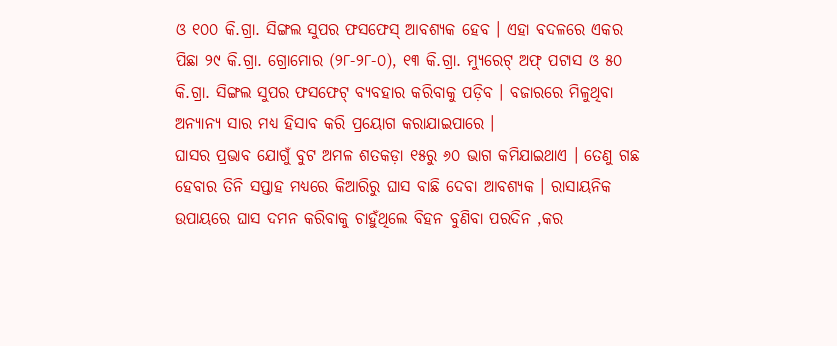ଓ ୧୦୦ କି.ଗ୍ରା. ସିଙ୍ଗଲ ସୁପର ଫସଫେସ୍ ଆବଶ୍ୟକ ହେବ । ଏହା ବଦଳରେ ଏକର ପିଛା ୨୯ କି.ଗ୍ରା. ଗ୍ରୋମୋର (୨୮-୨୮-୦), ୧୩ କି.ଗ୍ରା. ମ୍ୟୁରେଟ୍ ଅଫ୍ ପଟାସ ଓ ୫୦ କି.ଗ୍ରା. ସିଙ୍ଗଲ ସୁପର ଫସଫେଟ୍ ବ୍ୟବହାର କରିବାକୁ ପଡ଼ିବ । ବଜାରରେ ମିଳୁଥିବା ଅନ୍ୟାନ୍ୟ ସାର ମଧ୍ୟ ହିସାବ କରି ପ୍ରୟୋଗ କରାଯାଇପାରେ ।
ଘାସର ପ୍ରଭାବ ଯୋଗୁଁ ବୁଟ ଅମଳ ଶତକଡ଼ା ୧୫ରୁ ୬୦ ଭାଗ କମିଯାଇଥାଏ । ତେଣୁ ଗଛ ହେବାର ତିନି ସପ୍ତାହ ମଧ୍ୟରେ କିଆରିରୁ ଘାସ ବାଛି ଦେବା ଆବଶ୍ୟକ । ରାସାୟନିକ ଉପାୟରେ ଘାସ ଦମନ କରିବାକୁ ଚାହୁଁଥିଲେ ବିହନ ବୁଣିବା ପରଦିନ ,କର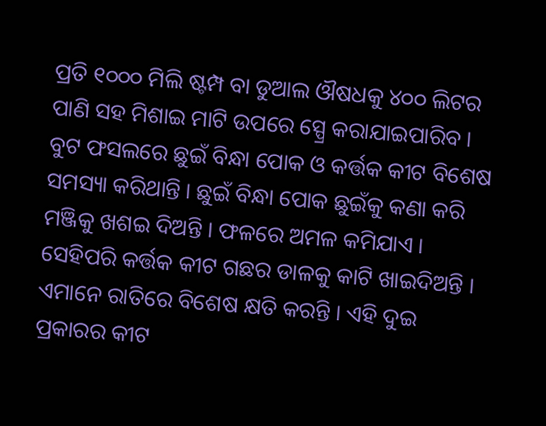ପ୍ରତି ୧୦୦୦ ମିଲି ଷ୍ଟମ୍ପ ବା ଡୁଆଲ ଔଷଧକୁ ୪୦୦ ଲିଟର ପାଣି ସହ ମିଶାଇ ମାଟି ଉପରେ ସ୍ପ୍ରେ କରାଯାଇପାରିବ ।
ବୁଟ ଫସଲରେ ଛୁଇଁ ବିନ୍ଧା ପୋକ ଓ କର୍ତ୍ତକ କୀଟ ବିଶେଷ ସମସ୍ୟା କରିଥାନ୍ତି । ଛୁଇଁ ବିନ୍ଧା ପୋକ ଛୁଇଁକୁ କଣା କରି ମଞ୍ଜିକୁ ଖଶଇ ଦିଅନ୍ତି । ଫଳରେ ଅମଳ କମିଯାଏ । ସେହିପରି କର୍ତ୍ତକ କୀଟ ଗଛର ଡାଳକୁ କାଟି ଖାଇଦିଅନ୍ତି । ଏମାନେ ରାତିରେ ବିଶେଷ କ୍ଷତି କରନ୍ତି । ଏହି ଦୁଇ ପ୍ରକାରର କୀଟ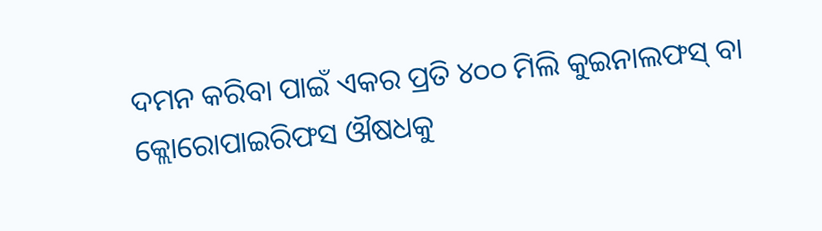ଦମନ କରିବା ପାଇଁ ଏକର ପ୍ରତି ୪୦୦ ମିଲି କୁଇନାଲଫସ୍ ବା କ୍ଲୋରୋପାଇରିଫସ ଔଷଧକୁ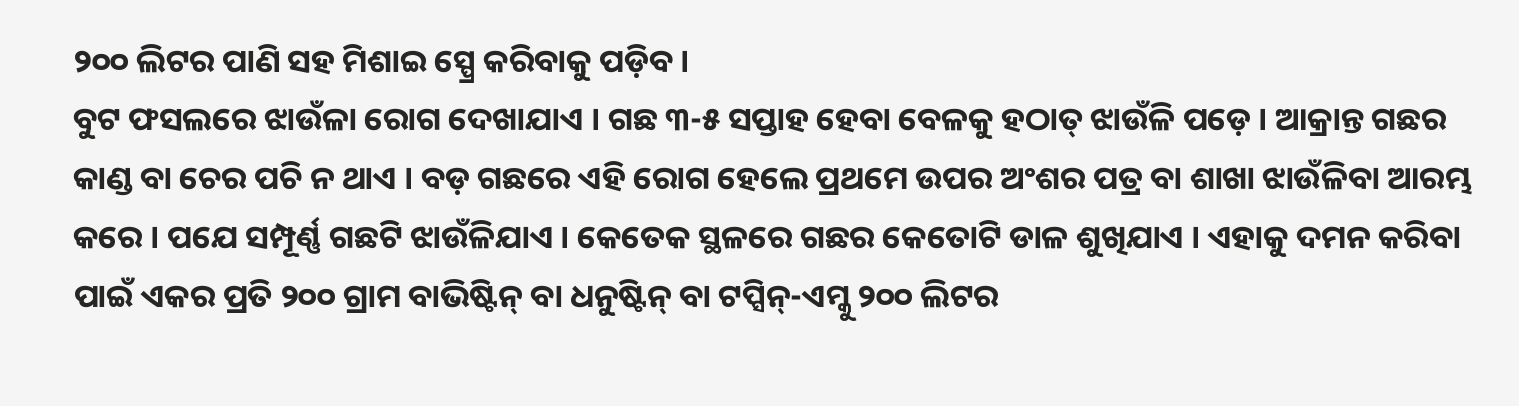୨୦୦ ଲିଟର ପାଣି ସହ ମିଶାଇ ସ୍ପ୍ରେ କରିବାକୁ ପଡ଼ିବ ।
ବୁଟ ଫସଲରେ ଝାଉଁଳା ରୋଗ ଦେଖାଯାଏ । ଗଛ ୩-୫ ସପ୍ତାହ ହେବା ବେଳକୁ ହଠାତ୍ ଝାଉଁଳି ପଡ଼େ । ଆକ୍ରାନ୍ତ ଗଛର କାଣ୍ଡ ବା ଚେର ପଚି ନ ଥାଏ । ବଡ଼ ଗଛରେ ଏହି ରୋଗ ହେଲେ ପ୍ରଥମେ ଉପର ଅଂଶର ପତ୍ର ବା ଶାଖା ଝାଉଁଳିବା ଆରମ୍ଭ କରେ । ପଯେ ସମ୍ପୂର୍ଣ୍ଣ ଗଛଟି ଝାଉଁଳିଯାଏ । କେତେକ ସ୍ଥଳରେ ଗଛର କେତୋଟି ଡାଳ ଶୁଖିଯାଏ । ଏହାକୁ ଦମନ କରିବା ପାଇଁ ଏକର ପ୍ରତି ୨୦୦ ଗ୍ରାମ ବାଭିଷ୍ଟିନ୍ ବା ଧନୁଷ୍ଟିନ୍ ବା ଟପ୍ସିନ୍-ଏମ୍କୁ ୨୦୦ ଲିଟର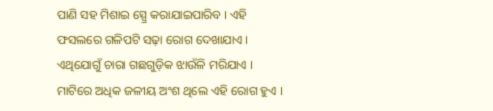ପାଣି ସହ ମିଶାଇ ସ୍ପ୍ରେ କରାଯାଇପାରିବ । ଏହି ଫସଲରେ ଗଳିପଟି ସଢ଼ା ରୋଗ ଦେଖାଯାଏ । ଏଥିଯୋଗୁଁ ଚାରା ଗଛଗୁଡ଼ିକ ଝାଉଁଳି ମରିଯାଏ । ମାଟିରେ ଅଧିକ ଜଳୀୟ ଅଂଶ ଥିଲେ ଏହି ରୋଗ ହୁଏ ।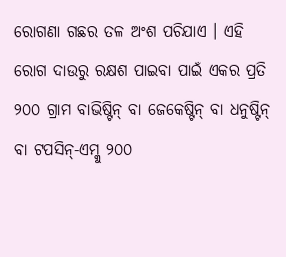ରୋଗଣା ଗଛର ତଳ ଅଂଶ ପଚିଯାଏ । ଏହି ରୋଗ ଦାଉରୁ ରକ୍ଷଶ ପାଇବା ପାଇଁ ଏକର ପ୍ରତି ୨୦୦ ଗ୍ରାମ ବାଭିଷ୍ଟିନ୍ ବା ଜେକେଷ୍ଟିନ୍ ବା ଧନୁଷ୍ଟିନ୍ ବା ଟପସିନ୍-ଏମ୍କୁ ୨୦୦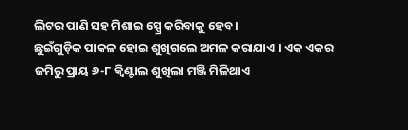ଲିଟର ପାଣି ସହ ମିଶାଇ ସ୍ପ୍ରେ କରିବାକୁ ହେବ ।
ଛୁଇଁଗୁଡ଼ିକ ପାକଳ ହୋଇ ଶୁଖିଗଲେ ଅମଳ କରାଯାଏ । ଏକ ଏକର ଜମିରୁ ପ୍ରାୟ ୬-୮ କ୍ୱିଣ୍ଟାଲ ଶୁଖିଲା ମଞ୍ଜି ମିଳିଥାଏ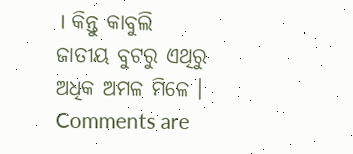। କିନ୍ତୁ କାବୁଲି ଜାତୀୟ ବୁଟରୁ ଏଥିରୁ ଅଧିକ ଅମଳ ମିଳେ ।
Comments are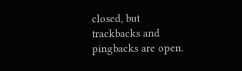closed, but trackbacks and pingbacks are open.